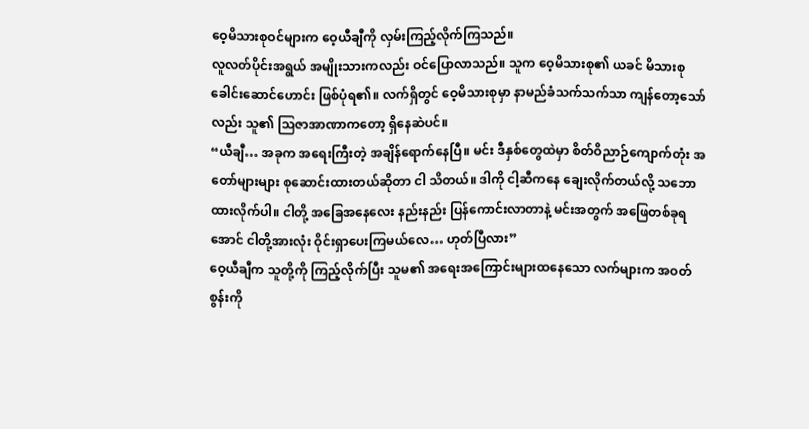ဝေ့မိသားစုဝင်များက ဝေ့ယီချီကို လှမ်းကြည့်လိုက်ကြသည်။
လူလတ်ပိုင်းအရွယ် အမျိုးသားကလည်း ဝင်ပြောလာသည်။ သူက ဝေ့မိသားစု၏ ယခင် မိသားစုခေါင်းဆောင်ဟောင်း ဖြစ်ပုံရ၏။ လက်ရှိတွင် ဝေ့မိသားစုမှာ နာမည်ခံသက်သက်သာ ကျန်တော့သော်လည်း သူ၏ သြဇာအာဏာကတော့ ရှိနေဆဲပင်။
“ယီချီ… အခုက အရေးကြီးတဲ့ အချိန်ရောက်နေပြီ။ မင်း ဒီနှစ်တွေထဲမှာ စိတ်ဝိညာဉ်ကျောက်တုံး အတော်များများ စုဆောင်းထားတယ်ဆိုတာ ငါ သိတယ်။ ဒါကို ငါ့ဆီကနေ ချေးလိုက်တယ်လို့ သဘောထားလိုက်ပါ။ ငါတို့ အခြေအနေလေး နည်းနည်း ပြန်ကောင်းလာတာနဲ့ မင်းအတွက် အဖြေတစ်ခုရအောင် ငါတို့အားလုံး ဝိုင်းရှာပေးကြမယ်လေ… ဟုတ်ပြီလား”
ဝေ့ယီချီက သူတို့ကို ကြည့်လိုက်ပြီး သူမ၏ အရေးအကြောင်းများထနေသော လက်များက အဝတ်စွန်းကို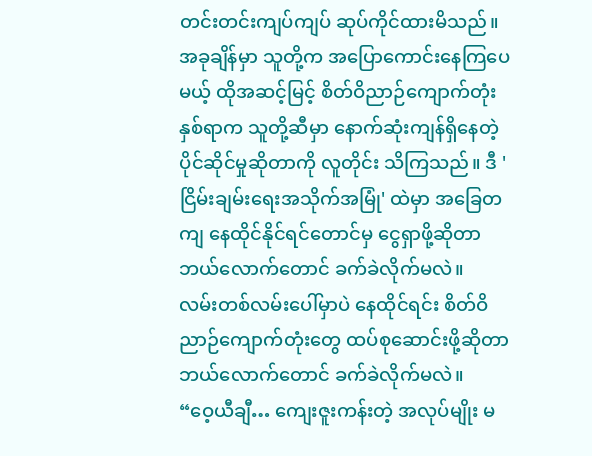တင်းတင်းကျပ်ကျပ် ဆုပ်ကိုင်ထားမိသည်။
အခုချိန်မှာ သူတို့က အပြောကောင်းနေကြပေမယ့် ထိုအဆင့်မြင့် စိတ်ဝိညာဉ်ကျောက်တုံး နှစ်ရာက သူတို့ဆီမှာ နောက်ဆုံးကျန်ရှိနေတဲ့ ပိုင်ဆိုင်မှုဆိုတာကို လူတိုင်း သိကြသည်။ ဒီ 'ငြိမ်းချမ်းရေးအသိုက်အမြုံ' ထဲမှာ အခြေတကျ နေထိုင်နိုင်ရင်တောင်မှ ငွေရှာဖို့ဆိုတာ ဘယ်လောက်တောင် ခက်ခဲလိုက်မလဲ။
လမ်းတစ်လမ်းပေါ်မှာပဲ နေထိုင်ရင်း စိတ်ဝိညာဉ်ကျောက်တုံးတွေ ထပ်စုဆောင်းဖို့ဆိုတာ ဘယ်လောက်တောင် ခက်ခဲလိုက်မလဲ။
“ဝေ့ယီချီ… ကျေးဇူးကန်းတဲ့ အလုပ်မျိုး မ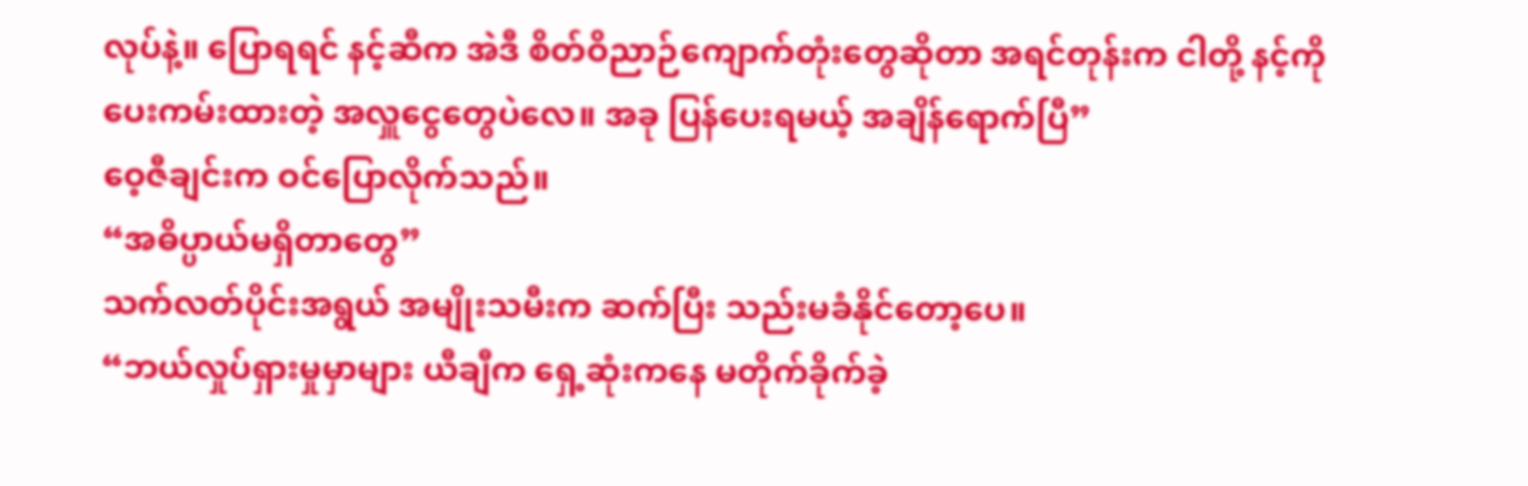လုပ်နဲ့။ ပြောရရင် နင့်ဆီက အဲဒီ စိတ်ဝိညာဉ်ကျောက်တုံးတွေဆိုတာ အရင်တုန်းက ငါတို့ နင့်ကို ပေးကမ်းထားတဲ့ အလှူငွေတွေပဲလေ။ အခု ပြန်ပေးရမယ့် အချိန်ရောက်ပြီ”
ဝေ့ဇီချင်းက ဝင်ပြောလိုက်သည်။
“အဓိပ္ပာယ်မရှိတာတွေ”
သက်လတ်ပိုင်းအရွယ် အမျိုးသမီးက ဆက်ပြီး သည်းမခံနိုင်တော့ပေ။
“ဘယ်လှုပ်ရှားမှုမှာများ ယီချီက ရှေ့ဆုံးကနေ မတိုက်ခိုက်ခဲ့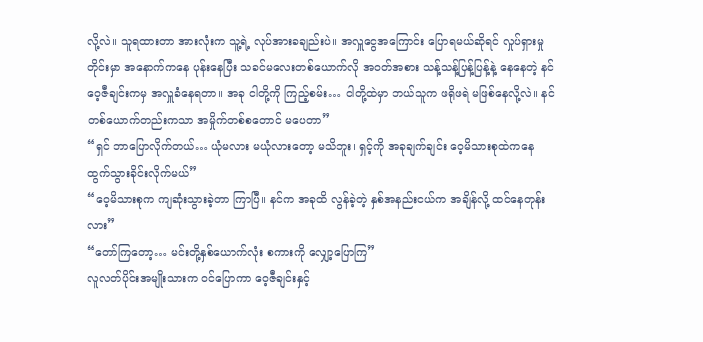လို့လဲ။ သူရထားတာ အားလုံးက သူ့ရဲ့ လုပ်အားခချည်းပဲ။ အလှူငွေအကြောင်း ပြောရမယ်ဆိုရင် လှုပ်ရှားမှုတိုင်းမှာ အနောက်ကနေ ပုန်းနေပြီး သခင်မလေးတစ်ယောက်လို အဝတ်အစား သန့်သန့်ပြန့်ပြန့်နဲ့ နေနေတဲ့ နင် ဝေ့ဇီချင်းကမှ အလှူခံနေရတာ။ အခု ငါတို့ကို ကြည့်စမ်း… ငါတို့ထဲမှာ ဘယ်သူက ဖရိုဖရဲ မဖြစ်နေလို့လဲ။ နင်တစ်ယောက်တည်းကသာ အမှိုက်တစ်စတောင် မပေတာ”
“ရှင် ဘာပြောလိုက်တယ်… ယုံမလား မယုံလားတော့ မသိဘူး၊ ရှင့်ကို အခုချက်ချင်း ဝေ့မိသားစုထဲကနေ ထွက်သွားခိုင်းလိုက်မယ်”
“ဝေ့မိသားစုက ကျဆုံးသွားခဲ့တာ ကြာပြီ။ နင်က အခုထိ လွန်ခဲ့တဲ့ နှစ်အနည်းငယ်က အချိန်လို့ ထင်နေတုန်းလား”
“တော်ကြတော့… မင်းတို့နှစ်ယောက်လုံး စကားကို လျှော့ပြောကြ”
လူလတ်ပိုင်းအမျိုးသားက ဝင်ပြောကာ ဝေ့ဇီချင်းနှင့်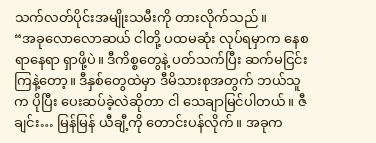သက်လတ်ပိုင်းအမျိုးသမီးကို တားလိုက်သည်။
“အခုလောလောဆယ် ငါတို့ ပထမဆုံး လုပ်ရမှာက နေစရာနေရာ ရှာဖို့ပဲ။ ဒီကိစ္စတွေနဲ့ ပတ်သက်ပြီး ဆက်မငြင်းကြနဲ့တော့။ ဒီနှစ်တွေထဲမှာ ဒီမိသားစုအတွက် ဘယ်သူက ပိုပြီး ပေးဆပ်ခဲ့လဲဆိုတာ ငါ သေချာမြင်ပါတယ်။ ဇီချင်း… မြန်မြန် ယီချီ့ကို တောင်းပန်လိုက်။ အခုက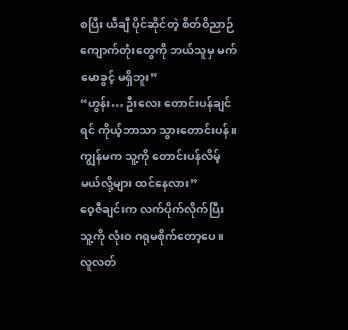စပြီး ယီချီ ပိုင်ဆိုင်တဲ့ စိတ်ဝိညာဉ်ကျောက်တုံးတွေကို ဘယ်သူမှ မက်မောခွင့် မရှိဘူး”
“ဟွန်း… ဦးလေး တောင်းပန်ချင်ရင် ကိုယ့်ဘာသာ သွားတောင်းပန်။ ကျွန်မက သူ့ကို တောင်းပန်လိမ့်မယ်လို့များ ထင်နေလား”
ဝေ့ဇီချင်းက လက်ပိုက်လိုက်ပြီး သူ့ကို လုံးဝ ဂရုမစိုက်တော့ပေ။
လူလတ်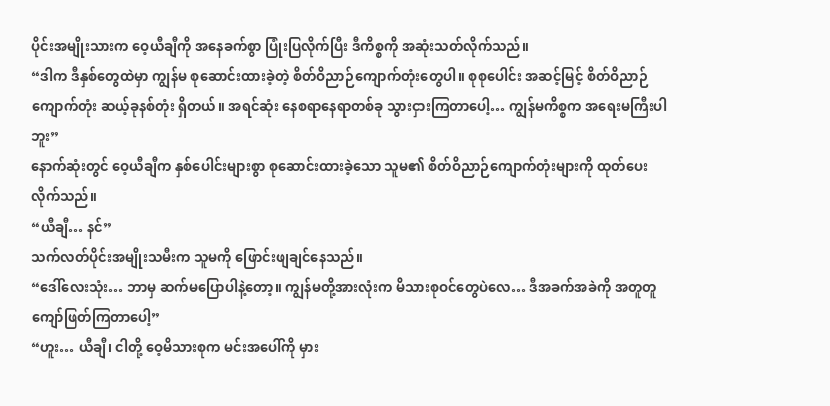ပိုင်းအမျိုးသားက ဝေ့ယီချီကို အနေခက်စွာ ပြုံးပြလိုက်ပြီး ဒီကိစ္စကို အဆုံးသတ်လိုက်သည်။
“ဒါက ဒီနှစ်တွေထဲမှာ ကျွန်မ စုဆောင်းထားခဲ့တဲ့ စိတ်ဝိညာဉ်ကျောက်တုံးတွေပါ။ စုစုပေါင်း အဆင့်မြင့် စိတ်ဝိညာဉ်ကျောက်တုံး ဆယ့်ခုနစ်တုံး ရှိတယ်။ အရင်ဆုံး နေစရာနေရာတစ်ခု သွားငှားကြတာပေါ့… ကျွန်မကိစ္စက အရေးမကြီးပါဘူး”
နောက်ဆုံးတွင် ဝေ့ယီချီက နှစ်ပေါင်းများစွာ စုဆောင်းထားခဲ့သော သူမ၏ စိတ်ဝိညာဉ်ကျောက်တုံးများကို ထုတ်ပေးလိုက်သည်။
“ယီချီ… နင်”
သက်လတ်ပိုင်းအမျိုးသမီးက သူမကို ဖြောင်းဖျချင်နေသည်။
“ဒေါ်လေးသုံး… ဘာမှ ဆက်မပြောပါနဲ့တော့။ ကျွန်မတို့အားလုံးက မိသားစုဝင်တွေပဲလေ… ဒီအခက်အခဲကို အတူတူ ကျော်ဖြတ်ကြတာပေါ့”
“ဟူး… ယီချီ၊ ငါတို့ ဝေ့မိသားစုက မင်းအပေါ်ကို မှား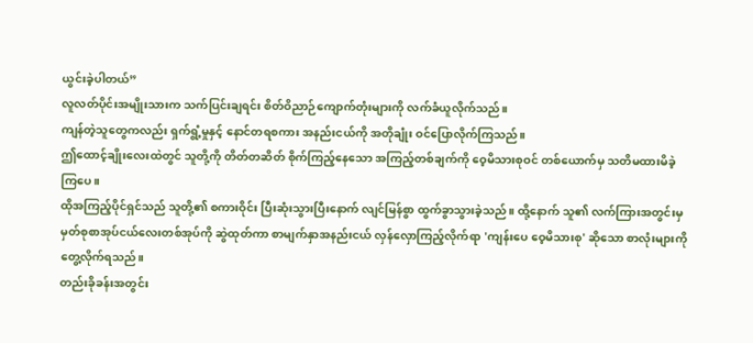ယွင်းခဲ့ပါတယ်”
လူလတ်ပိုင်းအမျိုးသားက သက်ပြင်းချရင်း စိတ်ဝိညာဉ်ကျောက်တုံးများကို လက်ခံယူလိုက်သည်။
ကျန်တဲ့သူတွေကလည်း ရှက်ရွံ့မှုနှင့် နောင်တရစကား အနည်းငယ်ကို အတိုချုံး ဝင်ပြောလိုက်ကြသည်။
ဤထောင့်ချိုးလေးထဲတွင် သူတို့ကို တိတ်တဆိတ် စိုက်ကြည့်နေသော အကြည့်တစ်ချက်ကို ဝေ့မိသားစုဝင် တစ်ယောက်မှ သတိမထားမိခဲ့ကြပေ။
ထိုအကြည့်ပိုင်ရှင်သည် သူတို့၏ စကားဝိုင်း ပြီးဆုံးသွားပြီးနောက် လျင်မြန်စွာ ထွက်ခွာသွားခဲ့သည်။ ထို့နောက် သူ၏ လက်ကြားအတွင်းမှ မှတ်စုစာအုပ်ငယ်လေးတစ်အုပ်ကို ဆွဲထုတ်ကာ စာမျက်နှာအနည်းငယ် လှန်လှောကြည့်လိုက်ရာ 'ကျန်းပေ ဝေ့မိသားစု' ဆိုသော စာလုံးများကို တွေ့လိုက်ရသည်။
တည်းခိုခန်းအတွင်း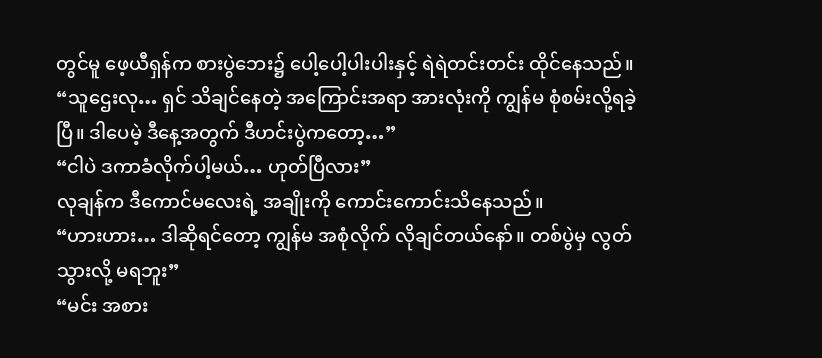တွင်မူ ဖေ့ယီရှန်က စားပွဲဘေး၌ ပေါ့ပေါ့ပါးပါးနှင့် ရဲရဲတင်းတင်း ထိုင်နေသည်။
“သူဌေးလု… ရှင် သိချင်နေတဲ့ အကြောင်းအရာ အားလုံးကို ကျွန်မ စုံစမ်းလို့ရခဲ့ပြီ။ ဒါပေမဲ့ ဒီနေ့အတွက် ဒီဟင်းပွဲကတော့…”
“ငါပဲ ဒကာခံလိုက်ပါ့မယ်… ဟုတ်ပြီလား”
လုချန်က ဒီကောင်မလေးရဲ့ အချိုးကို ကောင်းကောင်းသိနေသည်။
“ဟားဟား… ဒါဆိုရင်တော့ ကျွန်မ အစုံလိုက် လိုချင်တယ်နော်။ တစ်ပွဲမှ လွတ်သွားလို့ မရဘူး”
“မင်း အစား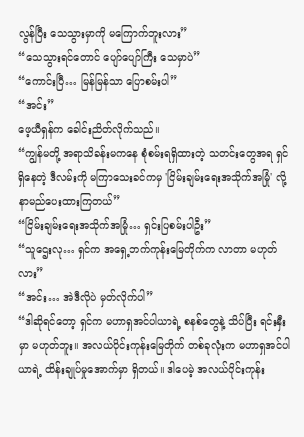လွန်ပြီး သေသွားမှာကို မကြောက်ဘူးလား”
“သေသွားရင်တောင် ပျော်ပျော်ကြီး သေမှာပဲ”
“ကောင်းပြီ… မြန်မြန်သာ ပြောစမ်းပါ”
“အင်း”
ဖေ့ယီရှန်က ခေါင်းညိတ်လိုက်သည်။
“ကျွန်မတို့ အရာသိခန်းမကနေ စုံစမ်းရရှိထားတဲ့ သတင်းတွေအရ ရှင် ရှိနေတဲ့ ဒီလမ်းကို မကြာသေးခင်ကမှ 'ငြိမ်းချမ်းရေးအသိုက်အမြုံ' လို့ နာမည်ပေးထားကြတယ်”
“ငြိမ်းချမ်းရေးအသိုက်အမြုံ… ရှင်းပြစမ်းပါဦး”
“သူဌေးလု… ရှင်က အရှေ့ဘက်ကုန်းမြေတိုက်က လာတာ မဟုတ်လား”
“အင်း… အဲဒီလိုပဲ မှတ်လိုက်ပါ”
“ဒါဆိုရင်တော့ ရှင်က မဟာရှအင်ပါယာရဲ့ စနစ်တွေနဲ့ သိပ်ပြီး ရင်းနှီးမှာ မဟုတ်ဘူး။ အလယ်ပိုင်းကုန်းမြေတိုက် တစ်ခုလုံးက မဟာရှအင်ပါယာရဲ့ ထိန်းချုပ်မှုအောက်မှာ ရှိတယ်။ ဒါပေမဲ့ အလယ်ပိုင်းကုန်း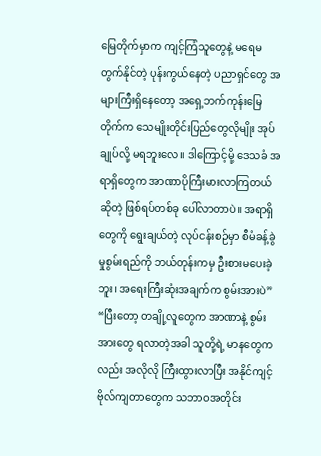မြေတိုက်မှာက ကျင့်ကြံသူတွေနဲ့ မရေမတွက်နိုင်တဲ့ ပုန်းကွယ်နေတဲ့ ပညာရှင်တွေ အများကြီးရှိနေတော့ အရှေ့ဘက်ကုန်းမြေတိုက်က သေမျိုးတိုင်းပြည်တွေလိုမျိုး အုပ်ချုပ်လို့ မရဘူးလေ။ ဒါကြောင့်မို့ ဒေသခံ အရာရှိတွေက အာဏာပိုကြီးမားလာကြတယ်ဆိုတဲ့ ဖြစ်ရပ်တစ်ခု ပေါ်လာတာပဲ။ အရာရှိတွေကို ရွေးချယ်တဲ့ လုပ်ငန်းစဉ်မှာ စီမံခန့်ခွဲမှုစွမ်းရည်ကို ဘယ်တုန်းကမှ ဦးစားမပေးခဲ့ဘူး၊ အရေးကြီးဆုံးအချက်က စွမ်းအားပဲ”
“ပြီးတော့ တချို့လူတွေက အာဏာနဲ့ စွမ်းအားတွေ ရလာတဲ့အခါ သူတို့ရဲ့ မာနတွေကလည်း အလိုလို ကြီးထွားလာပြီး အနိုင်ကျင့် ဗိုလ်ကျတာတွေက သဘာဝအတိုင်း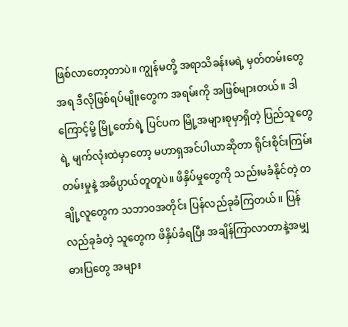ဖြစ်လာတော့တာပဲ။ ကျွန်မတို့ အရာသိခန်းမရဲ့ မှတ်တမ်းတွေအရ ဒီလိုဖြစ်ရပ်မျိုးတွေက အရမ်းကို အဖြစ်များတယ်။ ဒါကြောင့်မို့ မြို့တော်ရဲ့ ပြင်ပက မြို့အများစုမှာရှိတဲ့ ပြည်သူတွေရဲ့ မျက်လုံးထဲမှာတော့ မဟာရှအင်ပါယာဆိုတာ ရိုင်းစိုင်းကြမ်းတမ်းမှုနဲ့ အဓိပ္ပာယ်တူတူပဲ။ ဖိနှိပ်မှုတွေကို သည်းမခံနိုင်တဲ့ တချို့လူတွေက သဘာဝအတိုင်း ပြန်လည်ခုခံကြတယ်။ ပြန်လည်ခုခံတဲ့ သူတွေက ဖိနှိပ်ခံရပြီး အချိန်ကြာလာတာနဲ့အမျှ ဓားပြတွေ အများ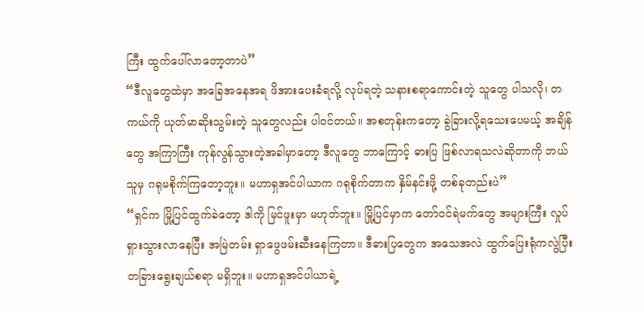ကြီး ထွက်ပေါ်လာတော့တာပဲ”
“ဒီလူတွေထဲမှာ အခြေအနေအရ ဖိအားပေးခံရလို့ လုပ်ရတဲ့ သနားစရာကောင်းတဲ့ သူတွေ ပါသလို၊ တကယ်ကို ယုတ်မာဆိုးသွမ်းတဲ့ သူတွေလည်း ပါဝင်တယ်။ အစတုန်းကတော့ ခွဲခြားလို့ရသေးပေမယ့် အချိန်တွေ အကြာကြီး ကုန်လွန်သွားတဲ့အခါမှာတော့ ဒီလူတွေ ဘာကြောင့် ဓားပြ ဖြစ်လာရသလဲဆိုတာကို ဘယ်သူမှ ဂရုမစိုက်ကြတော့ဘူး။ မဟာရှအင်ပါယာက ဂရုစိုက်တာက နှိမ်နင်းဖို့ တစ်ခုတည်းပဲ”
“ရှင်က မြို့ပြင်ထွက်ခဲတော့ ဒါကို မြင်ဖူးမှာ မဟုတ်ဘူး။ မြို့ပြင်မှာက တော်ဝင်ရဲမက်တွေ အများကြီး လှုပ်ရှားသွားလာနေပြီး အမြဲတမ်း ရှာဖွေဖမ်းဆီးနေကြတာ။ ဒီဓားပြတွေက အသေအလဲ ထွက်ပြေးရုံကလွဲပြီး တခြားရွေးချယ်စရာ မရှိဘူး။ မဟာရှအင်ပါယာရဲ့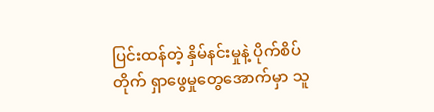ပြင်းထန်တဲ့ နှိမ်နင်းမှုနဲ့ ပိုက်စိပ်တိုက် ရှာဖွေမှုတွေအောက်မှာ သူ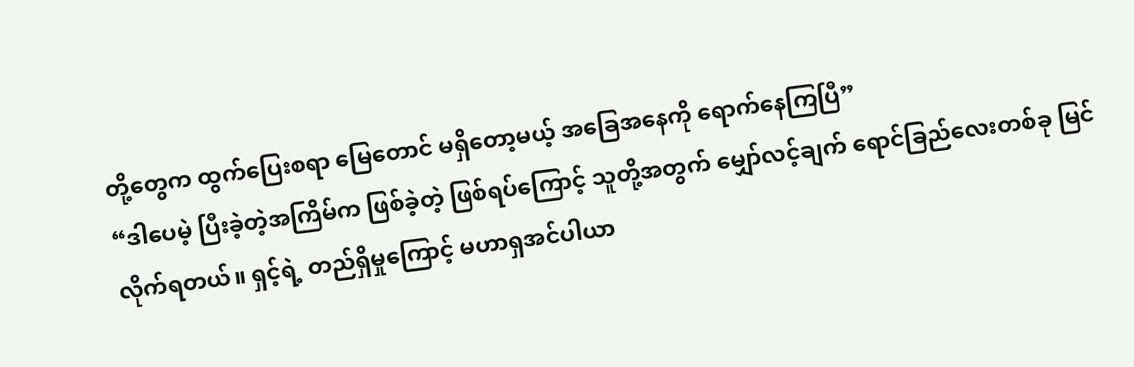တို့တွေက ထွက်ပြေးစရာ မြေတောင် မရှိတော့မယ့် အခြေအနေကို ရောက်နေကြပြီ”
“ဒါပေမဲ့ ပြီးခဲ့တဲ့အကြိမ်က ဖြစ်ခဲ့တဲ့ ဖြစ်ရပ်ကြောင့် သူတို့အတွက် မျှော်လင့်ချက် ရောင်ခြည်လေးတစ်ခု မြင်လိုက်ရတယ်။ ရှင့်ရဲ့ တည်ရှိမှုကြောင့် မဟာရှအင်ပါယာ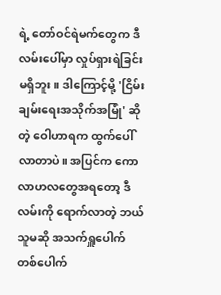ရဲ့ တော်ဝင်ရဲမက်တွေက ဒီလမ်းပေါ်မှာ လှုပ်ရှားရဲခြင်း မရှိဘူး။ ဒါကြောင့်မို့ 'ငြိမ်းချမ်းရေးအသိုက်အမြုံ' ဆိုတဲ့ ဝေါဟာရက ထွက်ပေါ်လာတာပဲ။ အပြင်က ကောလာဟလတွေအရတော့ ဒီလမ်းကို ရောက်လာတဲ့ ဘယ်သူမဆို အသက်ရှူပေါက် တစ်ပေါက်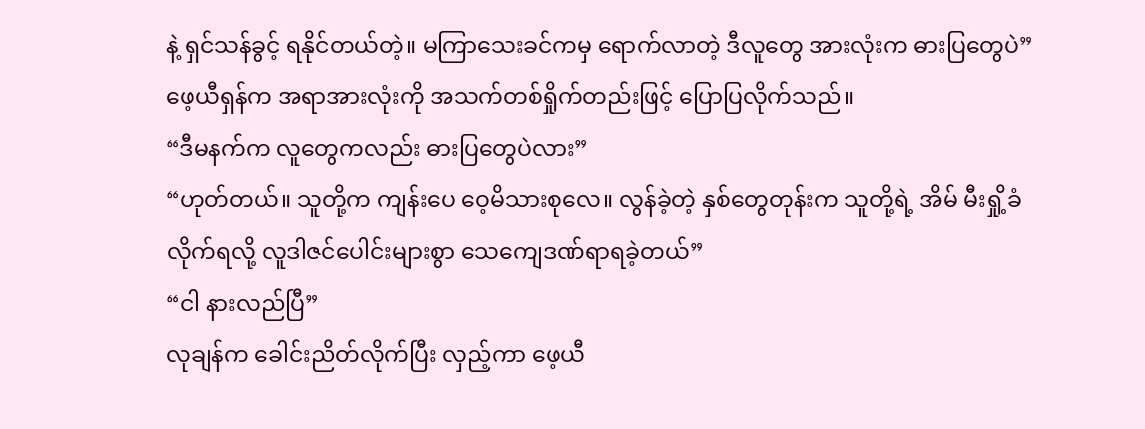နဲ့ ရှင်သန်ခွင့် ရနိုင်တယ်တဲ့။ မကြာသေးခင်ကမှ ရောက်လာတဲ့ ဒီလူတွေ အားလုံးက ဓားပြတွေပဲ”
ဖေ့ယီရှန်က အရာအားလုံးကို အသက်တစ်ရှိုက်တည်းဖြင့် ပြောပြလိုက်သည်။
“ဒီမနက်က လူတွေကလည်း ဓားပြတွေပဲလား”
“ဟုတ်တယ်။ သူတို့က ကျန်းပေ ဝေ့မိသားစုလေ။ လွန်ခဲ့တဲ့ နှစ်တွေတုန်းက သူတို့ရဲ့ အိမ် မီးရှို့ခံလိုက်ရလို့ လူဒါဇင်ပေါင်းများစွာ သေကျေဒဏ်ရာရခဲ့တယ်”
“ငါ နားလည်ပြီ”
လုချန်က ခေါင်းညိတ်လိုက်ပြီး လှည့်ကာ ဖေ့ယီ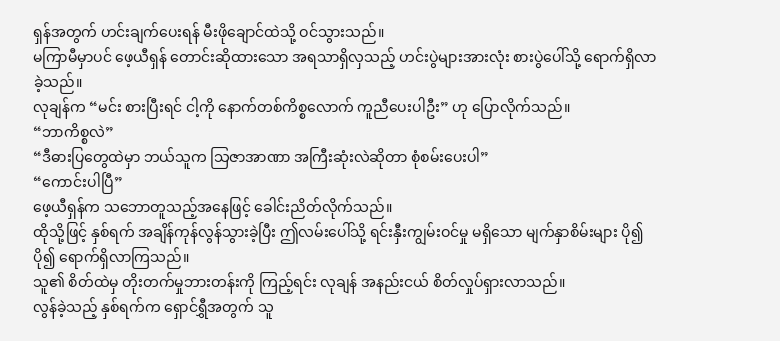ရှန်အတွက် ဟင်းချက်ပေးရန် မီးဖိုချောင်ထဲသို့ ဝင်သွားသည်။
မကြာမီမှာပင် ဖေ့ယီရှန် တောင်းဆိုထားသော အရသာရှိလှသည့် ဟင်းပွဲများအားလုံး စားပွဲပေါ်သို့ ရောက်ရှိလာခဲ့သည်။
လုချန်က “မင်း စားပြီးရင် ငါ့ကို နောက်တစ်ကိစ္စလောက် ကူညီပေးပါဦး” ဟု ပြောလိုက်သည်။
“ဘာကိစ္စလဲ”
“ဒီဓားပြတွေထဲမှာ ဘယ်သူက သြဇာအာဏာ အကြီးဆုံးလဲဆိုတာ စုံစမ်းပေးပါ”
“ကောင်းပါပြီ”
ဖေ့ယီရှန်က သဘောတူသည့်အနေဖြင့် ခေါင်းညိတ်လိုက်သည်။
ထိုသို့ဖြင့် နှစ်ရက် အချိန်ကုန်လွန်သွားခဲ့ပြီး ဤလမ်းပေါ်သို့ ရင်းနှီးကျွမ်းဝင်မှု မရှိသော မျက်နှာစိမ်းများ ပို၍ပို၍ ရောက်ရှိလာကြသည်။
သူ၏ စိတ်ထဲမှ တိုးတက်မှုဘားတန်းကို ကြည့်ရင်း လုချန် အနည်းငယ် စိတ်လှုပ်ရှားလာသည်။
လွန်ခဲ့သည့် နှစ်ရက်က ရှောင်ရွှီအတွက် သူ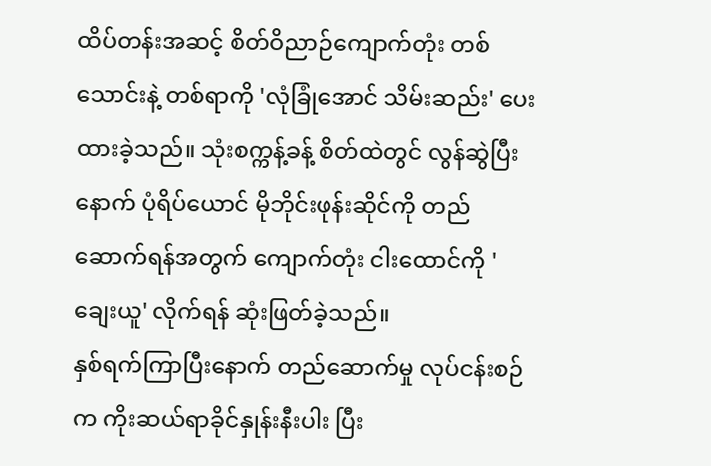ထိပ်တန်းအဆင့် စိတ်ဝိညာဉ်ကျောက်တုံး တစ်သောင်းနဲ့ တစ်ရာကို 'လုံခြုံအောင် သိမ်းဆည်း' ပေးထားခဲ့သည်။ သုံးစက္ကန့်ခန့် စိတ်ထဲတွင် လွန်ဆွဲပြီးနောက် ပုံရိပ်ယောင် မိုဘိုင်းဖုန်းဆိုင်ကို တည်ဆောက်ရန်အတွက် ကျောက်တုံး ငါးထောင်ကို 'ချေးယူ' လိုက်ရန် ဆုံးဖြတ်ခဲ့သည်။
နှစ်ရက်ကြာပြီးနောက် တည်ဆောက်မှု လုပ်ငန်းစဉ်က ကိုးဆယ်ရာခိုင်နှုန်းနီးပါး ပြီး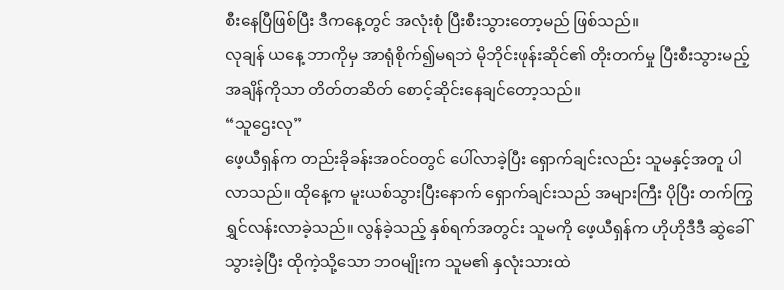စီးနေပြီဖြစ်ပြီး ဒီကနေ့တွင် အလုံးစုံ ပြီးစီးသွားတော့မည် ဖြစ်သည်။
လုချန် ယနေ့ ဘာကိုမှ အာရုံစိုက်၍မရဘဲ မိုဘိုင်းဖုန်းဆိုင်၏ တိုးတက်မှု ပြီးစီးသွားမည့်အချိန်ကိုသာ တိတ်တဆိတ် စောင့်ဆိုင်းနေချင်တော့သည်။
“သူဌေးလု”
ဖေ့ယီရှန်က တည်းခိုခန်းအဝင်ဝတွင် ပေါ်လာခဲ့ပြီး ရှောက်ချင်းလည်း သူမနှင့်အတူ ပါလာသည်။ ထိုနေ့က မူးယစ်သွားပြီးနောက် ရှောက်ချင်းသည် အများကြီး ပိုပြီး တက်ကြွရွှင်လန်းလာခဲ့သည်။ လွန်ခဲ့သည့် နှစ်ရက်အတွင်း သူမကို ဖေ့ယီရှန်က ဟိုဟိုဒီဒီ ဆွဲခေါ်သွားခဲ့ပြီး ထိုကဲ့သို့သော ဘဝမျိုးက သူမ၏ နှလုံးသားထဲ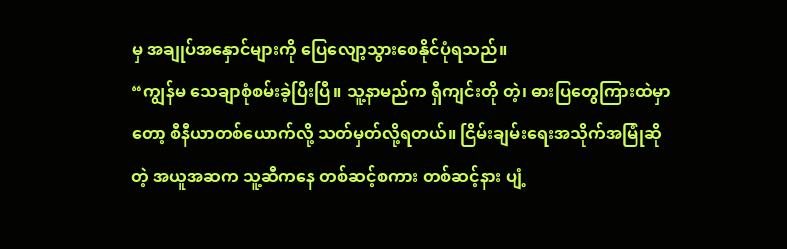မှ အချုပ်အနှောင်များကို ပြေလျော့သွားစေနိုင်ပုံရသည်။
“ကျွန်မ သေချာစုံစမ်းခဲ့ပြီးပြီ။ သူ့နာမည်က ရှီကျင်းတို တဲ့၊ ဓားပြတွေကြားထဲမှာတော့ စီနီယာတစ်ယောက်လို့ သတ်မှတ်လို့ရတယ်။ ငြိမ်းချမ်းရေးအသိုက်အမြုံဆိုတဲ့ အယူအဆက သူ့ဆီကနေ တစ်ဆင့်စကား တစ်ဆင့်နား ပျံ့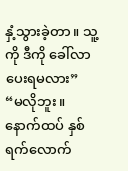နှံ့သွားခဲ့တာ။ သူ့ကို ဒီကို ခေါ်လာပေးရမလား”
“မလိုဘူး။ နောက်ထပ် နှစ်ရက်လောက်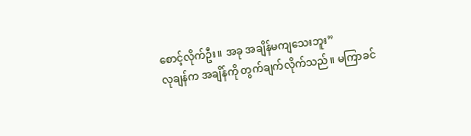စောင့်လိုက်ဦး။ အခု အချိန်မကျသေးဘူး”
လုချန်က အချိန်ကို တွက်ချက်လိုက်သည်။ မကြာခင်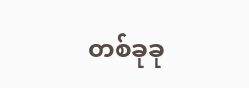တစ်ခုခု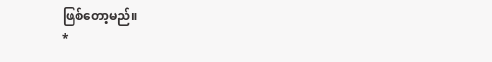ဖြစ်တော့မည်။
*